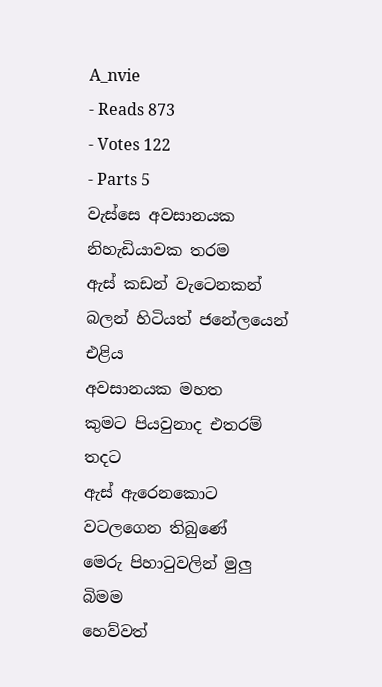A_nvie
- Reads 873
- Votes 122
- Parts 5
වැස්සෙ අවසානයක
නිහැඩියාවක තරම
ඇස් කඩන් වැටෙනකන්
බලන් හිටියත් ජනේලයෙන් එළිය
අවසානයක මහත
කුමට පියවුනාද එතරම් තදට
ඇස් ඇරෙනකොට
වටලගෙන තිබුණේ
මෙරු පිහාටුවලින් මුලු බිමම
හෙව්වත්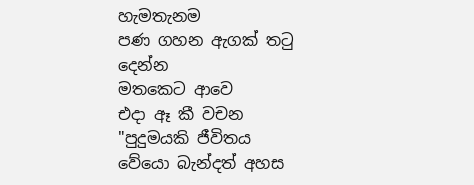හැමතැනම
පණ ගහන ඇගක් තටු දෙන්න
මතකෙට ආවෙ
එදා ඈ කී වචන
"පුදුමයකි ජීවිතය
වේයො බැන්දත් අහස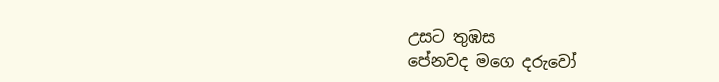උසට තුඹස
පේනවද මගෙ දරුවෝ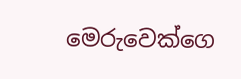මෙරුවෙක්ගෙ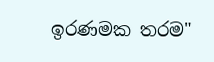ඉරණමක තරම"